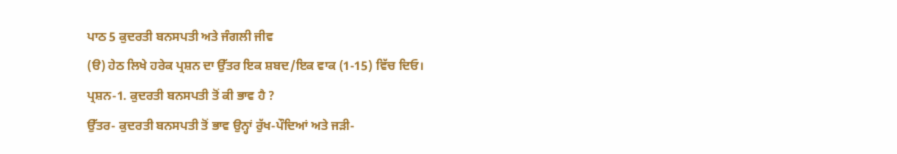ਪਾਠ 5 ਕੁਦਰਤੀ ਬਨਸਪਤੀ ਅਤੇ ਜੰਗਲੀ ਜੀਵ
(ੳ) ਹੇਠ ਲਿਖੇ ਹਰੇਕ ਪ੍ਰਸ਼ਨ ਦਾ ਉੱਤਰ ਇਕ ਸ਼ਬਦ/ਇਕ ਵਾਕ (1-15) ਵਿੱਚ ਦਿਓ।
ਪ੍ਰਸ਼ਨ-1. ਕੁਦਰਤੀ ਬਨਸਪਤੀ ਤੋਂ ਕੀ ਭਾਵ ਹੈ ?
ਉੱਤਰ- ਕੁਦਰਤੀ ਬਨਸਪਤੀ ਤੋਂ ਭਾਵ ਉਨ੍ਹਾਂ ਰੁੱਖ-ਪੌਦਿਆਂ ਅਤੇ ਜੜੀ-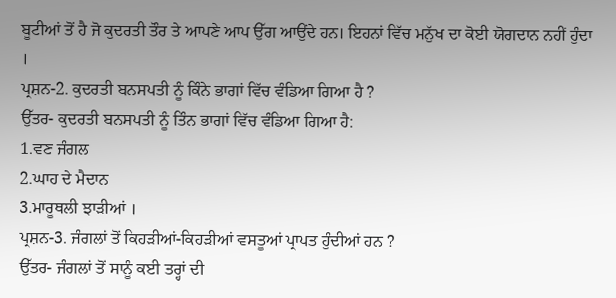ਬੂਟੀਆਂ ਤੋਂ ਹੈ ਜੋ ਕੁਦਰਤੀ ਤੌਰ ਤੇ ਆਪਣੇ ਆਪ ਉੱਗ ਆਉਂਦੇ ਹਨ। ਇਹਨਾਂ ਵਿੱਚ ਮਨੁੱਖ ਦਾ ਕੋਈ ਯੋਗਦਾਨ ਨਹੀਂ ਹੁੰਦਾ ।
ਪ੍ਰਸ਼ਨ-2. ਕੁਦਰਤੀ ਬਨਸਪਤੀ ਨੂੰ ਕਿੰਨੇ ਭਾਗਾਂ ਵਿੱਚ ਵੰਡਿਆ ਗਿਆ ਹੈ ?
ਉੱਤਰ- ਕੁਦਰਤੀ ਬਨਸਪਤੀ ਨੂੰ ਤਿੰਨ ਭਾਗਾਂ ਵਿੱਚ ਵੰਡਿਆ ਗਿਆ ਹੈ:
1.ਵਣ ਜੰਗਲ
2.ਘਾਹ ਦੇ ਮੈਦਾਨ
3.ਮਾਰੂਥਲੀ ਝਾੜੀਆਂ ।
ਪ੍ਰਸ਼ਨ-3. ਜੰਗਲਾਂ ਤੋਂ ਕਿਹੜੀਆਂ-ਕਿਹੜੀਆਂ ਵਸਤੂਆਂ ਪ੍ਰਾਪਤ ਹੁੰਦੀਆਂ ਹਨ ?
ਉੱਤਰ- ਜੰਗਲਾਂ ਤੋਂ ਸਾਨੂੰ ਕਈ ਤਰ੍ਹਾਂ ਦੀ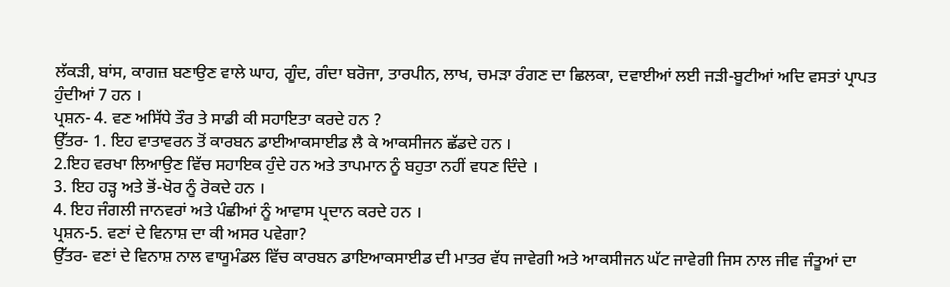ਲੱਕੜੀ, ਬਾਂਸ, ਕਾਗਜ਼ ਬਣਾਉਣ ਵਾਲੇ ਘਾਹ, ਗੂੰਦ, ਗੰਦਾ ਬਰੋਜਾ, ਤਾਰਪੀਨ, ਲਾਖ, ਚਮੜਾ ਰੰਗਣ ਦਾ ਛਿਲਕਾ, ਦਵਾਈਆਂ ਲਈ ਜੜੀ-ਬੂਟੀਆਂ ਅਦਿ ਵਸਤਾਂ ਪ੍ਰਾਪਤ ਹੁੰਦੀਆਂ 7 ਹਨ ।
ਪ੍ਰਸ਼ਨ- 4. ਵਣ ਅਸਿੱਧੇ ਤੌਰ ਤੇ ਸਾਡੀ ਕੀ ਸਹਾਇਤਾ ਕਰਦੇ ਹਨ ?
ਉੱਤਰ- 1. ਇਹ ਵਾਤਾਵਰਨ ਤੋਂ ਕਾਰਬਨ ਡਾਈਆਕਸਾਈਡ ਲੈ ਕੇ ਆਕਸੀਜਨ ਛੱਡਦੇ ਹਨ ।
2.ਇਹ ਵਰਖਾ ਲਿਆਉਣ ਵਿੱਚ ਸਹਾਇਕ ਹੁੰਦੇ ਹਨ ਅਤੇ ਤਾਪਮਾਨ ਨੂੰ ਬਹੁਤਾ ਨਹੀਂ ਵਧਣ ਦਿੰਦੇ ।
3. ਇਹ ਹੜ੍ਹ ਅਤੇ ਭੋਂ-ਖੋਰ ਨੂੰ ਰੋਕਦੇ ਹਨ ।
4. ਇਹ ਜੰਗਲੀ ਜਾਨਵਰਾਂ ਅਤੇ ਪੰਛੀਆਂ ਨੂੰ ਆਵਾਸ ਪ੍ਰਦਾਨ ਕਰਦੇ ਹਨ ।
ਪ੍ਰਸ਼ਨ-5. ਵਣਾਂ ਦੇ ਵਿਨਾਸ਼ ਦਾ ਕੀ ਅਸਰ ਪਵੇਗਾ?
ਉੱਤਰ- ਵਣਾਂ ਦੇ ਵਿਨਾਸ਼ ਨਾਲ ਵਾਯੂਮੰਡਲ ਵਿੱਚ ਕਾਰਬਨ ਡਾਇਆਕਸਾਈਡ ਦੀ ਮਾਤਰ ਵੱਧ ਜਾਵੇਗੀ ਅਤੇ ਆਕਸੀਜਨ ਘੱਟ ਜਾਵੇਗੀ ਜਿਸ ਨਾਲ ਜੀਵ ਜੰਤੂਆਂ ਦਾ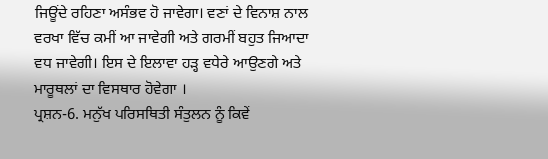ਜਿਊਂਦੇ ਰਹਿਣਾ ਅਸੰਭਵ ਹੋ ਜਾਵੇਗਾ। ਵਣਾਂ ਦੇ ਵਿਨਾਸ਼ ਨਾਲ ਵਰਖਾ ਵਿੱਚ ਕਮੀਂ ਆ ਜਾਵੇਗੀ ਅਤੇ ਗਰਮੀਂ ਬਹੁਤ ਜਿਆਦਾ ਵਧ ਜਾਵੇਗੀ। ਇਸ ਦੇ ਇਲਾਵਾ ਹੜ੍ਹ ਵਧੇਰੇ ਆਉਣਗੇ ਅਤੇ ਮਾਰੂਥਲਾਂ ਦਾ ਵਿਸਥਾਰ ਹੋਵੇਗਾ ।
ਪ੍ਰਸ਼ਨ-6. ਮਨੁੱਖ ਪਰਿਸਥਿਤੀ ਸੰਤੁਲਨ ਨੂੰ ਕਿਵੇਂ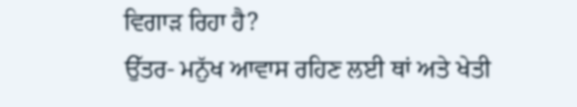ਵਿਗਾੜ ਰਿਹਾ ਹੈ?
ਉੱਤਰ- ਮਨੁੱਖ ਆਵਾਸ ਰਹਿਣ ਲਈ ਥਾਂ ਅਤੇ ਖੇਤੀ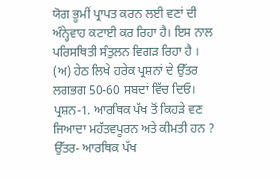ਯੋਗ ਭੂਮੀਂ ਪ੍ਰਾਪਤ ਕਰਨ ਲਈ ਵਣਾਂ ਦੀ ਅੰਨ੍ਹੇਵਾਹ ਕਟਾਈ ਕਰ ਰਿਹਾ ਹੈ। ਇਸ ਨਾਲ ਪਰਿਸਥਿਤੀ ਸੰਤੁਲਨ ਵਿਗੜ ਰਿਹਾ ਹੈ ।
(ਅ) ਹੇਠ ਲਿਖੇ ਹਰੇਕ ਪ੍ਰਸ਼ਨਾਂ ਦੇ ਉੱਤਰ ਲਗਭਗ 50-60 ਸਬਦਾਂ ਵਿੱਚ ਦਿਓ।
ਪ੍ਰਸ਼ਨ-1. ਆਰਥਿਕ ਪੱਖ ਤੋਂ ਕਿਹੜੇ ਵਣ ਜਿਆਦਾ ਮਹੱਤਵਪੂਰਨ ਅਤੇ ਕੀਮਤੀ ਹਨ ?
ਉੱਤਰ- ਆਰਥਿਕ ਪੱਖ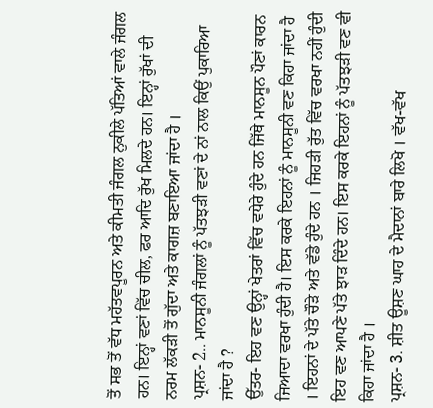ਤੋਂ ਸਭ ਤੋਂ ਵੱਧ ਮਹੱਤਵਪੂਰਨ ਅਤੇ ਕੀਮਤੀ ਜੰਗਲ ਨੁਕੀਲੇ ਪੱਤਿਆਂ ਵਾਲੇ ਜੰਗਲ ਹਨ। ਇਨ੍ਹਾਂ ਵਣਾਂ ਵਿੱਚ ਚੀਲ, ਫਰ ਆਦਿ ਰੁੱਖ ਮਿਲਦੇ ਹਨ। ਇਨ੍ਹਾਂ ਰੁੱਖਾਂ ਦੀ ਨਰਮ ਲੱਕੜੀ ਤੋਂ ਗੁੱਦਾ ਅਤੇ ਕਾਗਜ਼ ਬਣਾਇਆ ਜਾਂਦਾ ਹੈ ।
ਪ੍ਰਸ਼ਨ- 2.. ਮਾਨਸੂਨੀ ਜੰਗਲਾਂ ਨੂੰ ਪੱਤਝੜੀ ਵਣਾਂ ਦੇ ਨਾਂ ਨਾਲ ਕਿਉਂ ਪੁਕਾਰਿਆ ਜਾਂਦਾ ਹੈ ?
ਉੱਤਰ- ਇਹ ਵਣ ਉਨ੍ਹਾਂ ਖੇਤਰਾਂ ਵਿੱਚ ਵਧੇਰੇ ਹੁੰਦੇ ਹਨ ਜਿੱਥੇ ਮਾਨਸੂਨ ਪੌਣਾਂ ਕਾਰਨ ਜਿਆਦਾ ਵਰਖਾ ਹੁੰਦੀ ਹੈ। ਇਸ ਕਰਕੇ ਇਹਨਾਂ ਨੂੰ ਮਾਨਸੂਨੀ ਵਣ ਕਿਹਾ ਜਾਂਦਾ ਹੈ । ਇਹਨਾਂ ਦੇ ਪੱਤੇ ਚੌੜੇ ਅਤੇ ਵੱਡੇ ਹੁੰਦੇ ਹਨ । ਜਿਹੜੀ ਰੁੱਤ ਵਿੱਚ ਵਰਖਾ ਨਹੀਂ ਹੁੰਦੀ ਇਹ ਵਣ ਆਪਣੇ ਪੱਤੇ ਝਾੜ ਦਿੰਦੇ ਹਨ। ਇਸ ਕਰਕੇ ਇਹਨਾਂ ਨੂੰ ਪੱਤਝੜੀ ਵਣ ਵੀ ਕਿਹਾ ਜਾਂਦਾ ਹੈ ।
ਪ੍ਰਸ਼ਨ- 3. ਸ਼ੀਤ ਊਸ਼ਣ ਘਾਹ ਦੇ ਮੈਦਾਨਾਂ ਬਾਰੇ ਲਿਖੋ । ਵੱਖ-ਵੱਖ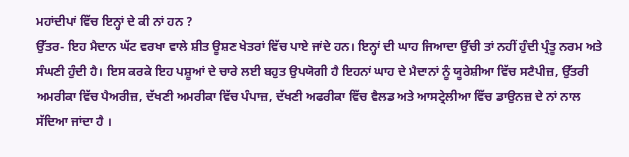ਮਹਾਂਦੀਪਾਂ ਵਿੱਚ ਇਨ੍ਹਾਂ ਦੇ ਕੀ ਨਾਂ ਹਨ ?
ਉੱਤਰ- ਇਹ ਮੈਦਾਨ ਘੱਟ ਵਰਖਾ ਵਾਲੇ ਸ਼ੀਤ ਊਸ਼ਣ ਖੇਤਰਾਂ ਵਿੱਚ ਪਾਏ ਜਾਂਦੇ ਹਨ। ਇਨ੍ਹਾਂ ਦੀ ਘਾਹ ਜਿਆਦਾ ਉੱਚੀ ਤਾਂ ਨਹੀਂ ਹੁੰਦੀ ਪ੍ਰੰਤੂ ਨਰਮ ਅਤੇ ਸੰਘਣੀ ਹੁੰਦੀ ਹੈ। ਇਸ ਕਰਕੇ ਇਹ ਪਸ਼ੂਆਂ ਦੇ ਚਾਰੇ ਲਈ ਬਹੁਤ ਉਪਯੋਗੀ ਹੈ ਇਹਨਾਂ ਘਾਹ ਦੇ ਮੈਦਾਨਾਂ ਨੂੰ ਯੂਰੇਸ਼ੀਆ ਵਿੱਚ ਸਟੈਪੀਜ਼, ਉੱਤਰੀ ਅਮਰੀਕਾ ਵਿੱਚ ਪੈਅਰੀਜ਼, ਦੱਖਣੀ ਅਮਰੀਕਾ ਵਿੱਚ ਪੰਪਾਜ਼, ਦੱਖਣੀ ਅਫਰੀਕਾ ਵਿੱਚ ਵੈਲਡ ਅਤੇ ਆਸਟ੍ਰੇਲੀਆ ਵਿੱਚ ਡਾਉਨਜ਼ ਦੇ ਨਾਂ ਨਾਲ ਸੱਦਿਆ ਜਾਂਦਾ ਹੈ ।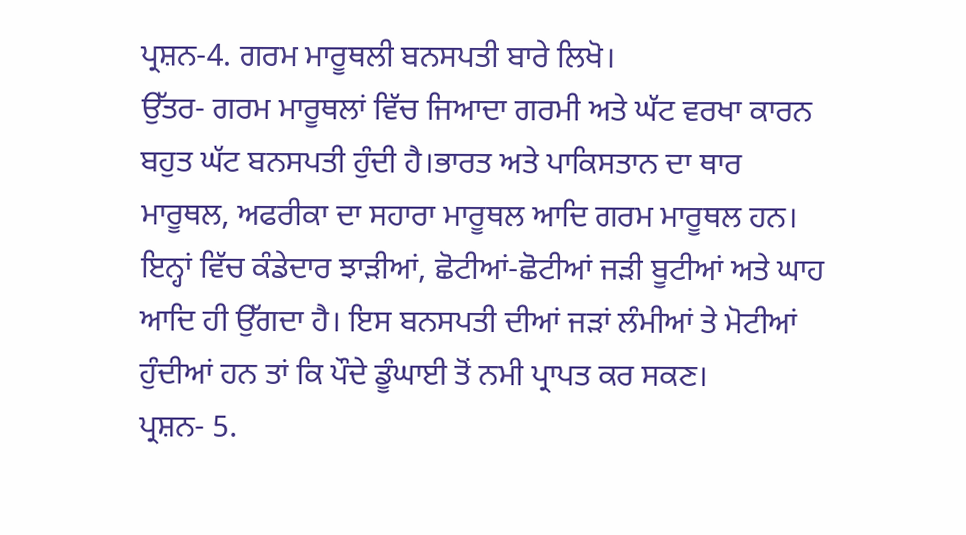ਪ੍ਰਸ਼ਨ-4. ਗਰਮ ਮਾਰੂਥਲੀ ਬਨਸਪਤੀ ਬਾਰੇ ਲਿਖੋ।
ਉੱਤਰ- ਗਰਮ ਮਾਰੂਥਲਾਂ ਵਿੱਚ ਜਿਆਦਾ ਗਰਮੀ ਅਤੇ ਘੱਟ ਵਰਖਾ ਕਾਰਨ ਬਹੁਤ ਘੱਟ ਬਨਸਪਤੀ ਹੁੰਦੀ ਹੈ।ਭਾਰਤ ਅਤੇ ਪਾਕਿਸਤਾਨ ਦਾ ਥਾਰ ਮਾਰੂਥਲ, ਅਫਰੀਕਾ ਦਾ ਸਹਾਰਾ ਮਾਰੂਥਲ ਆਦਿ ਗਰਮ ਮਾਰੂਥਲ ਹਨ। ਇਨ੍ਹਾਂ ਵਿੱਚ ਕੰਡੇਦਾਰ ਝਾੜੀਆਂ, ਛੋਟੀਆਂ-ਛੋਟੀਆਂ ਜੜੀ ਬੂਟੀਆਂ ਅਤੇ ਘਾਹ ਆਦਿ ਹੀ ਉੱਗਦਾ ਹੈ। ਇਸ ਬਨਸਪਤੀ ਦੀਆਂ ਜੜਾਂ ਲੰਮੀਆਂ ਤੇ ਮੋਟੀਆਂ ਹੁੰਦੀਆਂ ਹਨ ਤਾਂ ਕਿ ਪੌਦੇ ਡੂੰਘਾਈ ਤੋਂ ਨਮੀ ਪ੍ਰਾਪਤ ਕਰ ਸਕਣ।
ਪ੍ਰਸ਼ਨ- 5.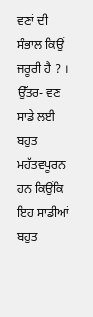ਵਣਾਂ ਦੀ ਸੰਭਾਲ ਕਿਉਂ ਜਰੂਰੀ ਹੈ ? ।
ਉੱਤਰ- ਵਣ ਸਾਡੇ ਲਈ ਬਹੁਤ ਮਹੱਤਵਪੂਰਨ ਹਨ ਕਿਉਂਕਿ ਇਹ ਸਾਡੀਆਂ ਬਹੁਤ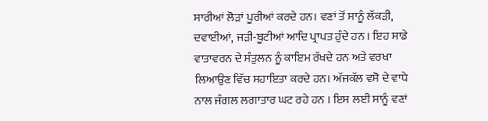ਸਾਰੀਆਂ ਲੋੜਾਂ ਪੂਰੀਆਂ ਕਰਦੇ ਹਨ। ਵਣਾਂ ਤੋਂ ਸਾਨੂੰ ਲੱਕੜੀ, ਦਵਾਈਆਂ, ਜੜੀ-ਬੂਟੀਆਂ ਆਦਿ ਪ੍ਰਾਪਤ ਹੁੰਦੇ ਹਨ । ਇਹ ਸਾਡੇ ਵਾਤਾਵਰਨ ਦੇ ਸੰਤੁਲਨ ਨੂੰ ਕਾਇਮ ਰੱਖਦੇ ਹਨ ਅਤੇ ਵਰਖਾ ਲਿਆਉਣ ਵਿੱਚ ਸਹਾਇਤਾ ਕਰਦੇ ਹਨ। ਅੱਜਕੱਲ ਵਸੋ ਦੇ ਵਾਧੇ ਨਾਲ ਜੰਗਲ ਲਗਾਤਾਰ ਘਟ ਰਹੇ ਹਨ । ਇਸ ਲਈ ਸਾਨੂੰ ਵਣਾਂ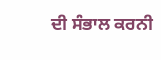ਦੀ ਸੰਭਾਲ ਕਰਨੀ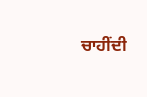ਚਾਹੀਂਦੀ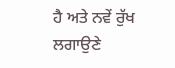ਹੈ ਅਤੇ ਨਵੇਂ ਰੁੱਖ ਲਗਾਉਣੇ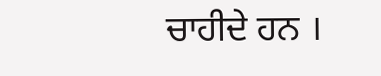ਚਾਹੀਦੇ ਹਨ ।